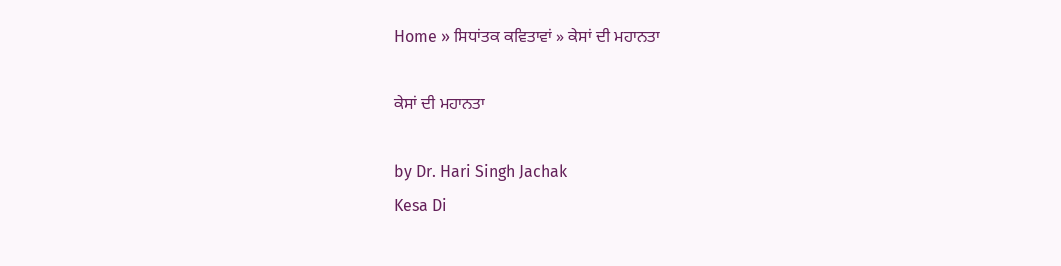Home » ਸਿਧਾਂਤਕ ਕਵਿਤਾਵਾਂ » ਕੇਸਾਂ ਦੀ ਮਹਾਨਤਾ

ਕੇਸਾਂ ਦੀ ਮਹਾਨਤਾ

by Dr. Hari Singh Jachak
Kesa Di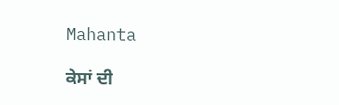Mahanta

ਕੇਸਾਂ ਦੀ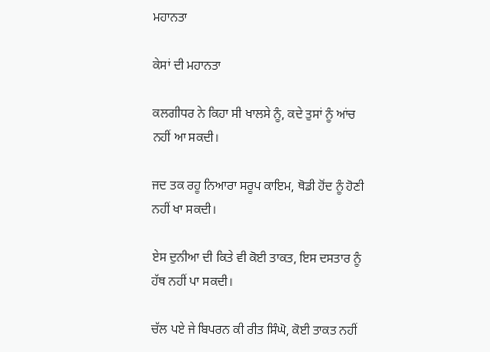ਮਹਾਨਤਾ

ਕੇਸਾਂ ਦੀ ਮਹਾਨਤਾ

ਕਲਗੀਧਰ ਨੇ ਕਿਹਾ ਸੀ ਖਾਲਸੇ ਨੂੰ, ਕਦੇ ਤੁਸਾਂ ਨੂੰ ਆਂਚ ਨਹੀਂ ਆ ਸਕਦੀ।

ਜਦ ਤਕ ਰਹੂ ਨਿਆਰਾ ਸਰੂਪ ਕਾਇਮ, ਥੋਡੀ ਹੋਂਦ ਨੂੰ ਹੋਣੀ ਨਹੀਂ ਖਾ ਸਕਦੀ।

ਏਸ ਦੁਨੀਆ ਦੀ ਕਿਤੇ ਵੀ ਕੋਈ ਤਾਕਤ, ਇਸ ਦਸਤਾਰ ਨੂੰ ਹੱਥ ਨਹੀਂ ਪਾ ਸਕਦੀ।

ਚੱਲ ਪਏ ਜੇ ਬਿਪਰਨ ਕੀ ਰੀਤ ਸਿੰਘੋ, ਕੋਈ ਤਾਕਤ ਨਹੀਂ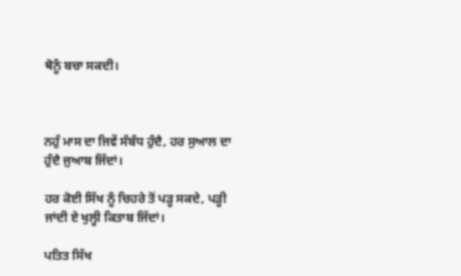ਥੋਨੂੰ ਬਚਾ ਸਕਦੀ।



ਨਹੁੰ ਮਾਸ ਦਾ ਜਿਵੇਂ ਸੰਬੰਧ ਹੁੰਦੈ, ਹਰ ਸੁਆਲ ਦਾ ਹੁੰਦੈ ਜੁਆਬ ਜਿੱਦਾਂ।

ਹਰ ਕੋਈ ਸਿੱਖ ਨੂੰ ਚਿਹਰੇ ਤੋਂ ਪੜ੍ਹ ਸਕਦੇ, ਪੜ੍ਹੀ ਜਾਂਦੀ ਏ ਖੁਲ੍ਹੀ ਕਿਤਾਬ ਜਿੱਦਾਂ।

ਪਤਿਤ ਸਿੱਖ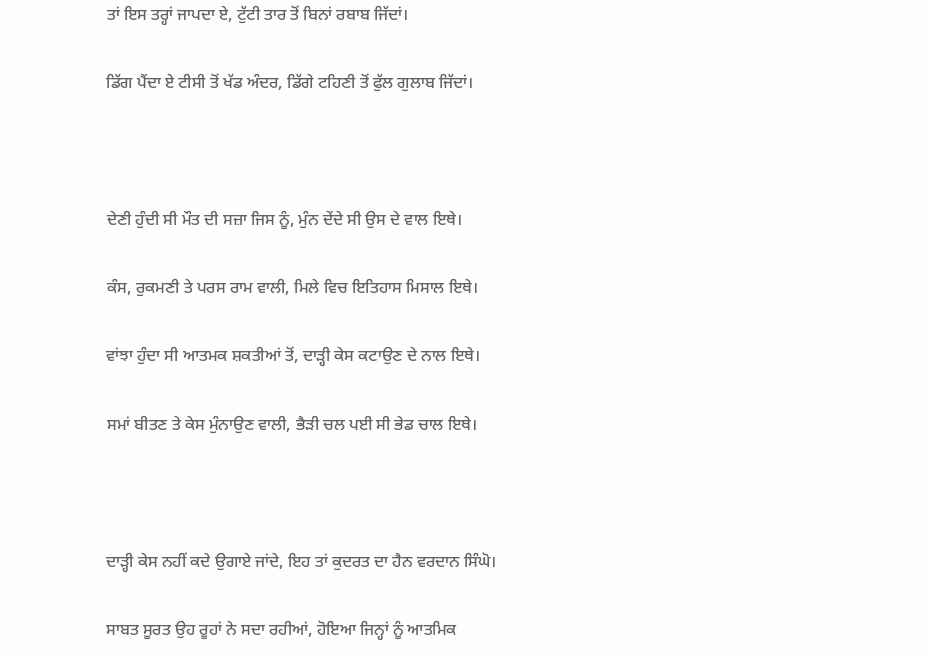ਤਾਂ ਇਸ ਤਰ੍ਹਾਂ ਜਾਪਦਾ ਏ, ਟੁੱਟੀ ਤਾਰ ਤੋਂ ਬਿਨਾਂ ਰਬਾਬ ਜਿੱਦਾਂ।

ਡਿੱਗ ਪੈਂਦਾ ਏ ਟੀਸੀ ਤੋਂ ਖੱਡ ਅੰਦਰ, ਡਿੱਗੇ ਟਹਿਣੀ ਤੋਂ ਫੁੱਲ ਗੁਲਾਬ ਜਿੱਦਾਂ।



ਦੇਣੀ ਹੁੰਦੀ ਸੀ ਮੌਤ ਦੀ ਸਜ਼ਾ ਜਿਸ ਨੂੰ, ਮੁੰਨ ਦੇਂਦੇ ਸੀ ਉਸ ਦੇ ਵਾਲ ਇਥੇ।

ਕੰਸ, ਰੁਕਮਣੀ ਤੇ ਪਰਸ ਰਾਮ ਵਾਲੀ, ਮਿਲੇ ਵਿਚ ਇਤਿਹਾਸ ਮਿਸਾਲ ਇਥੇ।

ਵਾਂਝਾ ਹੁੰਦਾ ਸੀ ਆਤਮਕ ਸ਼ਕਤੀਆਂ ਤੋਂ, ਦਾੜ੍ਹੀ ਕੇਸ ਕਟਾਉਣ ਦੇ ਨਾਲ ਇਥੇ।

ਸਮਾਂ ਬੀਤਣ ਤੇ ਕੇਸ ਮੁੰਨਾਉਣ ਵਾਲੀ, ਭੈੜੀ ਚਲ ਪਈ ਸੀ ਭੇਡ ਚਾਲ ਇਥੇ।



ਦਾੜ੍ਹੀ ਕੇਸ ਨਹੀਂ ਕਦੇ ਉਗਾਏ ਜਾਂਦੇ, ਇਹ ਤਾਂ ਕੁਦਰਤ ਦਾ ਹੈਨ ਵਰਦਾਨ ਸਿੰਘੋ।

ਸਾਬਤ ਸੂਰਤ ਉਹ ਰੂਹਾਂ ਨੇ ਸਦਾ ਰਹੀਆਂ, ਹੋਇਆ ਜਿਨ੍ਹਾਂ ਨੂੰ ਆਤਮਿਕ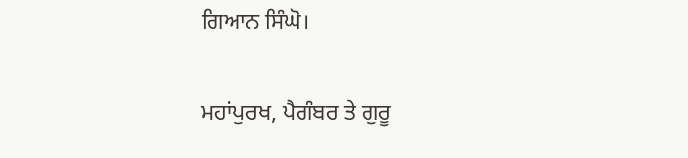ਗਿਆਨ ਸਿੰਘੋ।

ਮਹਾਂਪੁਰਖ, ਪੈਗੰਬਰ ਤੇ ਗੁਰੂ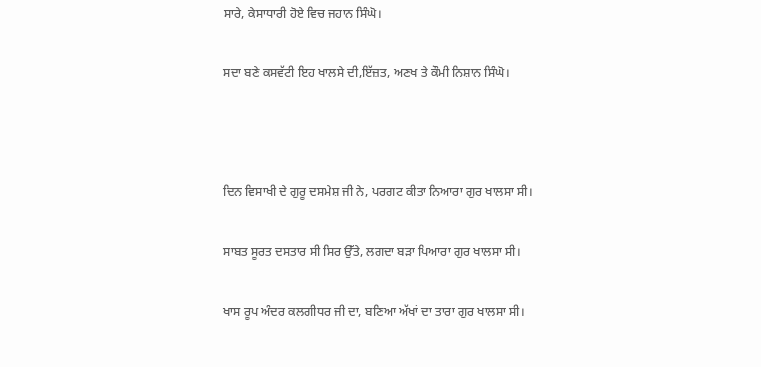ਸਾਰੇ, ਕੇਸਾਧਾਰੀ ਹੋਏ ਵਿਚ ਜਹਾਨ ਸਿੰਘੋ।

ਸਦਾ ਬਣੇ ਕਸਵੱਟੀ ਇਹ ਖਾਲਸੇ ਦੀ,ਇੱਜ਼ਤ, ਅਣਖ ਤੇ ਕੌਮੀ ਨਿਸ਼ਾਨ ਸਿੰਘੋ।



ਦਿਨ ਵਿਸਾਖੀ ਦੇ ਗੁਰੂ ਦਸਮੇਸ਼ ਜੀ ਨੇ, ਪਰਗਟ ਕੀਤਾ ਨਿਆਰਾ ਗੁਰ ਖਾਲਸਾ ਸੀ।

ਸਾਬਤ ਸੂਰਤ ਦਸਤਾਰ ਸੀ ਸਿਰ ਉੱਤੇ, ਲਗਦਾ ਬੜਾ ਪਿਆਰਾ ਗੁਰ ਖਾਲਸਾ ਸੀ।

ਖਾਸ ਰੂਪ ਅੰਦਰ ਕਲਗੀਧਰ ਜੀ ਦਾ, ਬਣਿਆ ਅੱਖਾਂ ਦਾ ਤਾਰਾ ਗੁਰ ਖਾਲਸਾ ਸੀ।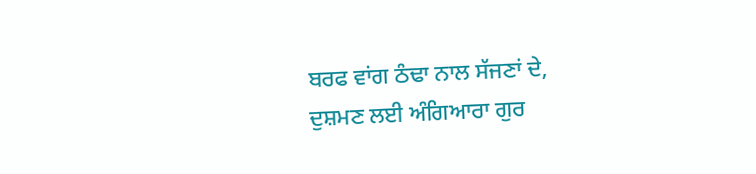ਬਰਫ ਵਾਂਗ ਠੰਢਾ ਨਾਲ ਸੱਜਣਾਂ ਦੇ, ਦੁਸ਼ਮਣ ਲਈ ਅੰਗਿਆਰਾ ਗੁਰ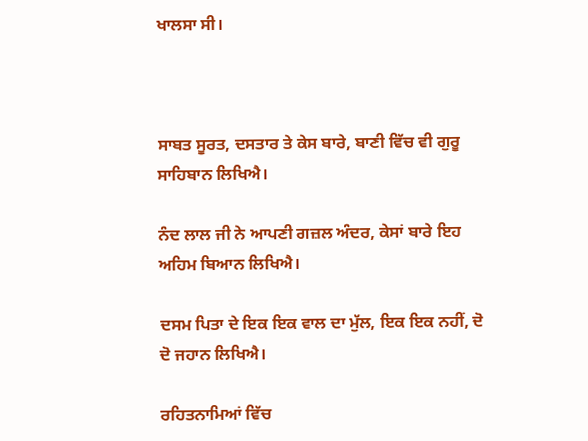ਖਾਲਸਾ ਸੀ।



ਸਾਬਤ ਸੂਰਤ, ਦਸਤਾਰ ਤੇ ਕੇਸ ਬਾਰੇ, ਬਾਣੀ ਵਿੱਚ ਵੀ ਗੁਰੂ ਸਾਹਿਬਾਨ ਲਿਖਿਐ।

ਨੰਦ ਲਾਲ ਜੀ ਨੇ ਆਪਣੀ ਗਜ਼ਲ ਅੰਦਰ, ਕੇਸਾਂ ਬਾਰੇ ਇਹ ਅਹਿਮ ਬਿਆਨ ਲਿਖਿਐ।

ਦਸਮ ਪਿਤਾ ਦੇ ਇਕ ਇਕ ਵਾਲ ਦਾ ਮੁੱਲ, ਇਕ ਇਕ ਨਹੀਂ, ਦੋ ਦੋ ਜਹਾਨ ਲਿਖਿਐ।

ਰਹਿਤਨਾਮਿਆਂ ਵਿੱਚ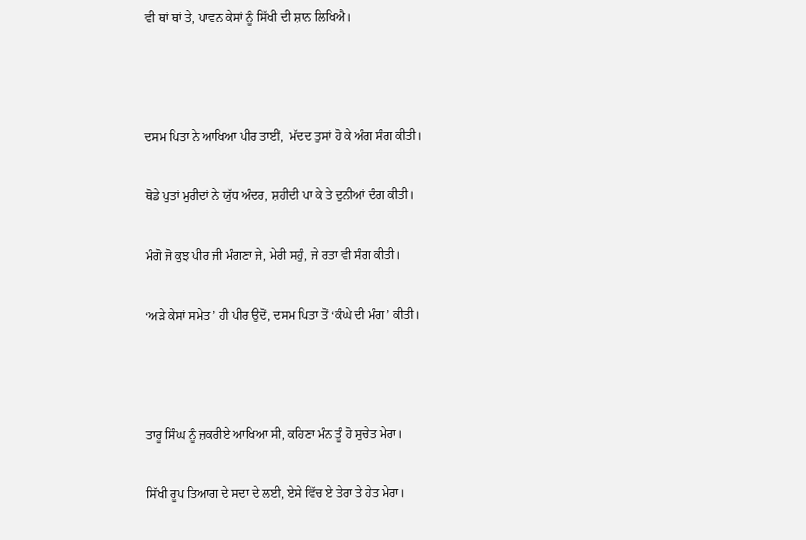ਵੀ ਥਾਂ ਥਾਂ ਤੇ, ਪਾਵਨ ਕੇਸਾਂ ਨੂੰ ਸਿੱਖੀ ਦੀ ਸ਼ਾਨ ਲਿਖਿਐ।



ਦਸਮ ਪਿਤਾ ਨੇ ਆਖਿਆ ਪੀਰ ਤਾਈਂ,  ਮੱਦਦ ਤੁਸਾਂ ਹੋ ਕੇ ਅੰਗ ਸੰਗ ਕੀਤੀ।

ਥੋਡੇ ਪੁਤਾਂ ਮੁਰੀਦਾਂ ਨੇ ਯੁੱਧ ਅੰਦਰ, ਸ਼ਹੀਦੀ ਪਾ ਕੇ ਤੇ ਦੁਨੀਆਂ ਦੰਗ ਕੀਤੀ।

ਮੰਗੋ ਜੋ ਕੁਝ ਪੀਰ ਜੀ ਮੰਗਣਾ ਜੇ, ਮੇਰੀ ਸਹੁੰ, ਜੇ ਰਤਾ ਵੀ ਸੰਗ ਕੀਤੀ।

‘ਅੜੇ ਕੇਸਾਂ ਸਮੇਤ’ ਹੀ ਪੀਰ ਉਦੋਂ, ਦਸਮ ਪਿਤਾ ਤੋਂ ‘ਕੰਘੇ ਦੀ ਮੰਗ’ ਕੀਤੀ।



ਤਾਰੂ ਸਿੰਘ ਨੂੰ ਜ਼ਕਰੀਏ ਆਖਿਆ ਸੀ, ਕਹਿਣਾ ਮੰਨ ਤੂੰ ਹੋ ਸੁਚੇਤ ਮੇਰਾ।

ਸਿੱਖੀ ਰੂਪ ਤਿਆਗ ਦੇ ਸਦਾ ਦੇ ਲਈ, ਏਸੇ ਵਿੱਚ ਏ ਤੇਰਾ ਤੇ ਹੇਤ ਮੇਰਾ।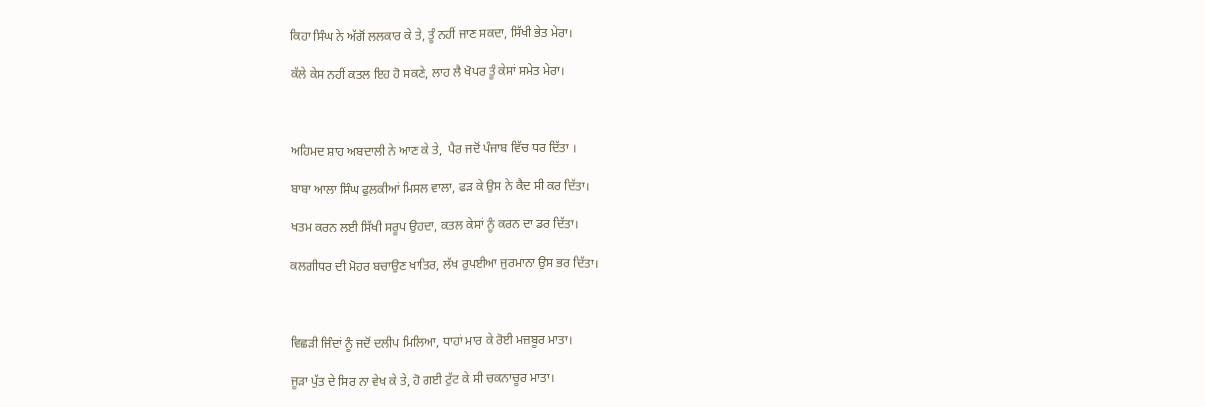ਕਿਹਾ ਸਿੰਘ ਨੇ ਅੱਗੋਂ ਲਲਕਾਰ ਕੇ ਤੇ, ਤੂੰ ਨਹੀਂ ਜਾਣ ਸਕਦਾ, ਸਿੱਖੀ ਭੇਤ ਮੇਰਾ।

ਕੱਲੇ ਕੇਸ ਨਹੀਂ ਕਤਲ ਇਹ ਹੋ ਸਕਣੇ, ਲਾਹ ਲੈ ਖੋਪਰ ਤੂੰ ਕੇਸਾਂ ਸਮੇਤ ਮੇਰਾ।



ਅਹਿਮਦ ਸ਼ਾਹ ਅਬਦਾਲੀ ਨੇ ਆਣ ਕੇ ਤੇ,  ਪੈਰ ਜਦੋਂ ਪੰਜਾਬ ਵਿੱਚ ਧਰ ਦਿੱਤਾ ।

ਬਾਬਾ ਆਲਾ ਸਿੰਘ ਫੁਲਕੀਆਂ ਮਿਸਲ ਵਾਲਾ, ਫੜ ਕੇ ਉਸ ਨੇ ਕੈਦ ਸੀ ਕਰ ਦਿੱਤਾ।

ਖਤਮ ਕਰਨ ਲਈ ਸਿੱਖੀ ਸਰੂਪ ਉਹਦਾ, ਕਤਲ ਕੇਸਾਂ ਨੂੰ ਕਰਨ ਦਾ ਡਰ ਦਿੱਤਾ।

ਕਲਗੀਧਰ ਦੀ ਮੋਹਰ ਬਚਾਉਣ ਖਾਤਿਰ, ਲੱਖ ਰੁਪਈਆ ਜੁਰਮਾਨਾ ਉਸ ਭਰ ਦਿੱਤਾ।



ਵਿਛੜੀ ਜਿੰਦਾਂ ਨੂੰ ਜਦੋਂ ਦਲੀਪ ਮਿਲਿਆ, ਧਾਹਾਂ ਮਾਰ ਕੇ ਰੋਈ ਮਜ਼ਬੂਰ ਮਾਤਾ।

ਜੂੜਾ ਪੁੱਤ ਦੇ ਸਿਰ ਨਾ ਵੇਖ ਕੇ ਤੇ, ਹੋ ਗਈ ਟੁੱਟ ਕੇ ਸੀ ਚਕਨਾਚੂਰ ਮਾਤਾ।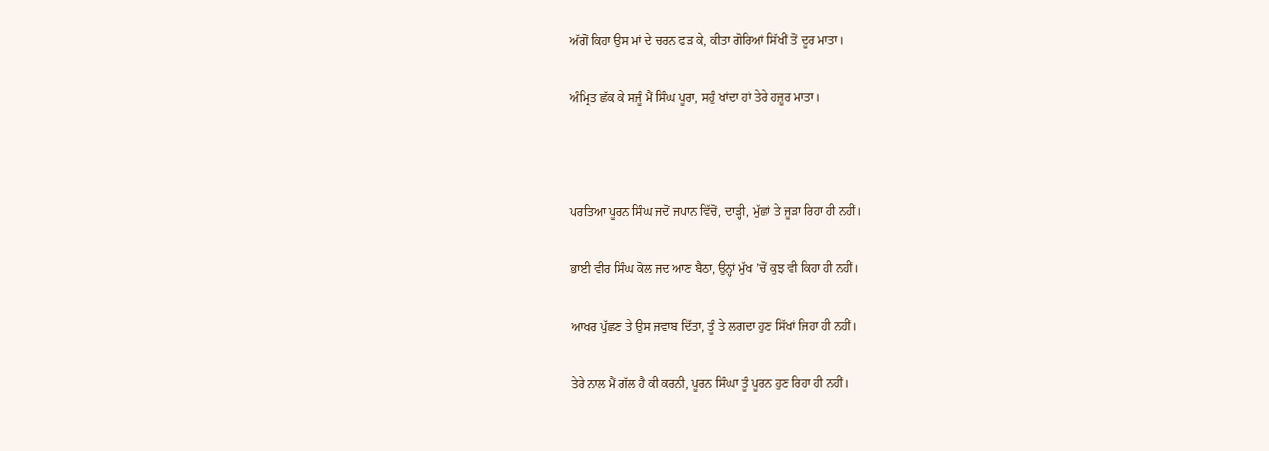ਅੱਗੋਂ ਕਿਹਾ ਉਸ ਮਾਂ ਦੇ ਚਰਨ ਫੜ ਕੇ, ਕੀਤਾ ਗੋਰਿਆਂ ਸਿੱਖੀਂ ਤੋਂ ਦੂਰ ਮਾਤਾ।

ਅੰਮ੍ਰਿਤ ਛੱਕ ਕੇ ਸਜੂੰ ਮੈਂ ਸਿੰਘ ਪੂਰਾ, ਸਹੁੰ ਖਾਂਦਾ ਹਾਂ ਤੇਰੇ ਹਜ਼ੂਰ ਮਾਤਾ।



ਪਰਤਿਆ ਪੂਰਨ ਸਿੰਘ ਜਦੋਂ ਜਪਾਨ ਵਿੱਚੋਂ, ਦਾੜ੍ਹੀ, ਮੁੱਛਾਂ ਤੇ ਜੂੜਾ ਰਿਹਾ ਹੀ ਨਹੀਂ।

ਭਾਈ ਵੀਰ ਸਿੰਘ ਕੋਲ ਜਦ ਆਣ ਬੈਠਾ, ਉਨ੍ਹਾਂ ਮੁੱਖ ’ਚੋਂ ਕੁਝ ਵੀ ਕਿਹਾ ਹੀ ਨਹੀਂ।

ਆਖਰ ਪੁੱਛਣ ਤੇ ਉਸ ਜਵਾਬ ਦਿੱਤਾ, ਤੂੰ ਤੇ ਲਗਦਾ ਹੁਣ ਸਿੱਖਾਂ ਜਿਹਾ ਹੀ ਨਹੀਂ।

ਤੇਰੇ ਨਾਲ ਮੈਂ ਗੱਲ ਹੈ ਕੀ ਕਰਨੀ, ਪੂਰਨ ਸਿੰਘਾ ਤੂੰ ਪੂਰਨ ਹੁਣ ਰਿਹਾ ਹੀ ਨਹੀਂ।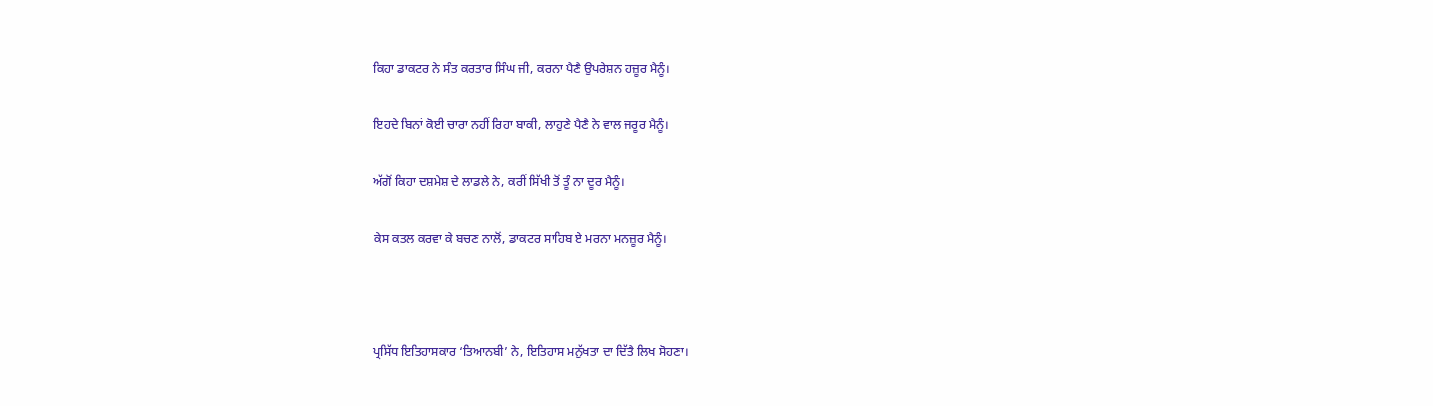ਕਿਹਾ ਡਾਕਟਰ ਨੇ ਸੰਤ ਕਰਤਾਰ ਸਿੰਘ ਜੀ, ਕਰਨਾ ਪੈਣੈ ਉਪਰੇਸ਼ਨ ਹਜ਼ੂਰ ਮੈਨੂੰ।

ਇਹਦੇ ਬਿਨਾਂ ਕੋਈ ਚਾਰਾ ਨਹੀਂ ਰਿਹਾ ਬਾਕੀ, ਲਾਹੁਣੇ ਪੈਣੈ ਨੇ ਵਾਲ ਜਰੂਰ ਮੈਨੂੰ।

ਅੱਗੋਂ ਕਿਹਾ ਦਸ਼ਮੇਸ਼ ਦੇ ਲਾਡਲੇ ਨੇ, ਕਰੀਂ ਸਿੱਖੀ ਤੋਂ ਤੂੰ ਨਾ ਦੂਰ ਮੈਨੂੰ।

ਕੇਸ ਕਤਲ ਕਰਵਾ ਕੇ ਬਚਣ ਨਾਲੋਂ, ਡਾਕਟਰ ਸਾਹਿਬ ਏ ਮਰਨਾ ਮਨਜ਼ੂਰ ਮੈਨੂੰ।



ਪ੍ਰਸਿੱਧ ਇਤਿਹਾਸਕਾਰ ‘ਤਿਆਨਬੀ’ ਨੇ, ਇਤਿਹਾਸ ਮਨੁੱਖਤਾ ਦਾ ਦਿੱਤੈ ਲਿਖ ਸੋਹਣਾ।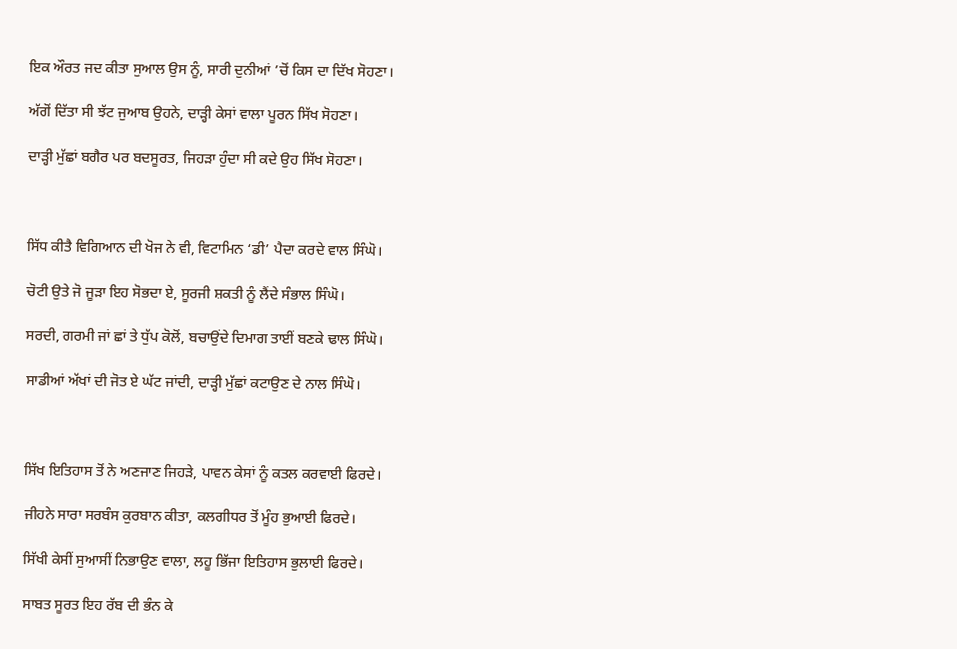ਇਕ ਔਰਤ ਜਦ ਕੀਤਾ ਸੁਆਲ ਉਸ ਨੂੰ, ਸਾਰੀ ਦੁਨੀਆਂ ’ਚੋਂ ਕਿਸ ਦਾ ਦਿੱਖ ਸੋਹਣਾ।

ਅੱਗੋਂ ਦਿੱਤਾ ਸੀ ਝੱਟ ਜੁਆਬ ਉਹਨੇ, ਦਾੜ੍ਹੀ ਕੇਸਾਂ ਵਾਲਾ ਪੂਰਨ ਸਿੱਖ ਸੋਹਣਾ।

ਦਾੜ੍ਹੀ ਮੁੱਛਾਂ ਬਗੈਰ ਪਰ ਬਦਸੂਰਤ, ਜਿਹੜਾ ਹੁੰਦਾ ਸੀ ਕਦੇ ਉਹ ਸਿੱਖ ਸੋਹਣਾ।



ਸਿੱਧ ਕੀਤੈ ਵਿਗਿਆਨ ਦੀ ਖੋਜ ਨੇ ਵੀ, ਵਿਟਾਮਿਨ ‘ਡੀ’ ਪੈਦਾ ਕਰਦੇ ਵਾਲ ਸਿੰਘੋ।

ਚੋਟੀ ਉਤੇ ਜੋ ਜੂੜਾ ਇਹ ਸੋਭਦਾ ਏ, ਸੂਰਜੀ ਸ਼ਕਤੀ ਨੂੰ ਲੈਂਦੇ ਸੰਭਾਲ ਸਿੰਘੋ।

ਸਰਦੀ, ਗਰਮੀ ਜਾਂ ਛਾਂ ਤੇ ਧੁੱਪ ਕੋਲੋਂ, ਬਚਾਉਂਦੇ ਦਿਮਾਗ ਤਾਈਂ ਬਣਕੇ ਢਾਲ ਸਿੰਘੋ।

ਸਾਡੀਆਂ ਅੱਖਾਂ ਦੀ ਜੋਤ ਏ ਘੱਟ ਜਾਂਦੀ, ਦਾੜ੍ਹੀ ਮੁੱਛਾਂ ਕਟਾਉਣ ਦੇ ਨਾਲ ਸਿੰਘੋ।



ਸਿੱਖ ਇਤਿਹਾਸ ਤੋਂ ਨੇ ਅਣਜਾਣ ਜਿਹੜੇ, ਪਾਵਨ ਕੇਸਾਂ ਨੂੰ ਕਤਲ ਕਰਵਾਈ ਫਿਰਦੇ।

ਜੀਹਨੇ ਸਾਰਾ ਸਰਬੰਸ ਕੁਰਬਾਨ ਕੀਤਾ, ਕਲਗੀਧਰ ਤੋਂ ਮੂੰਹ ਭੁਆਈ ਫਿਰਦੇ।

ਸਿੱਖੀ ਕੇਸੀਂ ਸੁਆਸੀਂ ਨਿਭਾਉਣ ਵਾਲਾ, ਲਹੂ ਭਿੱਜਾ ਇਤਿਹਾਸ ਭੁਲਾਈ ਫਿਰਦੇ।

ਸਾਬਤ ਸੂਰਤ ਇਹ ਰੱਬ ਦੀ ਭੰਨ ਕੇ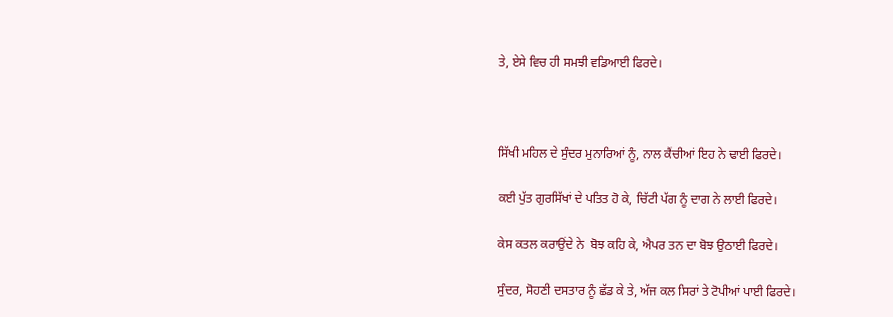ਤੇ, ਏਸੇ ਵਿਚ ਹੀ ਸਮਝੀ ਵਡਿਆਈ ਫਿਰਦੇ।



ਸਿੱਖੀ ਮਹਿਲ ਦੇ ਸੁੰਦਰ ਮੁਨਾਰਿਆਂ ਨੂੰ, ਨਾਲ ਕੈਂਚੀਆਂ ਇਹ ਨੇ ਢਾਈ ਫਿਰਦੇ।

ਕਈ ਪੁੱਤ ਗੁਰਸਿੱਖਾਂ ਦੇ ਪਤਿਤ ਹੋ ਕੇ, ਚਿੱਟੀ ਪੱਗ ਨੂੰ ਦਾਗ ਨੇ ਲਾਈ ਫਿਰਦੇ।

ਕੇਸ ਕਤਲ ਕਰਾਉਂਦੇ ਨੇ  ਬੋਝ ਕਹਿ ਕੇ, ਐਪਰ ਤਨ ਦਾ ਬੋਝ ਉਠਾਈ ਫਿਰਦੇ।

ਸੁੰਦਰ, ਸੋਹਣੀ ਦਸਤਾਰ ਨੂੰ ਛੱਡ ਕੇ ਤੇ, ਅੱਜ ਕਲ ਸਿਰਾਂ ਤੇ ਟੋਪੀਆਂ ਪਾਈ ਫਿਰਦੇ।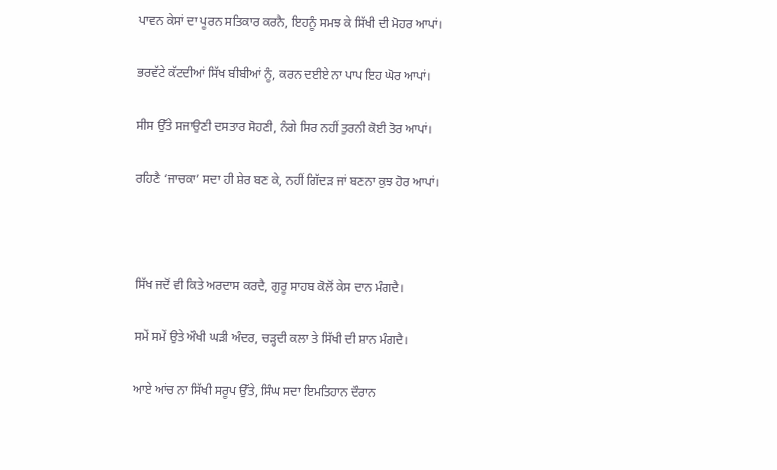ਪਾਵਨ ਕੇਸਾਂ ਦਾ ਪੂਰਨ ਸਤਿਕਾਰ ਕਰਨੈ, ਇਹਨੂੰ ਸਮਝ ਕੇ ਸਿੱਖੀ ਦੀ ਮੋਹਰ ਆਪਾਂ।

ਭਰਵੱਟੇ ਕੱਟਦੀਆਂ ਸਿੱਖ ਬੀਬੀਆਂ ਨੂੰ, ਕਰਨ ਦਈਏ ਨਾ ਪਾਪ ਇਹ ਘੋਰ ਆਪਾਂ।

ਸੀਸ ਉੱਤੇ ਸਜਾਉਣੀ ਦਸਤਾਰ ਸੋਹਣੀ, ਨੰਗੇ ਸਿਰ ਨਹੀਂ ਤੁਰਨੀ ਕੋਈ ਤੋਰ ਆਪਾਂ।

ਰਹਿਣੈ ‘ਜਾਚਕਾ’ ਸਦਾ ਹੀ ਸ਼ੇਰ ਬਣ ਕੇ, ਨਹੀਂ ਗਿੱਦੜ ਜਾਂ ਬਣਨਾ ਕੁਝ ਹੋਰ ਆਪਾਂ।



ਸਿੱਖ ਜਦੋਂ ਵੀ ਕਿਤੇ ਅਰਦਾਸ ਕਰਦੈ, ਗੁਰੂ ਸਾਹਬ ਕੋਲੋਂ ਕੇਸ ਦਾਨ ਮੰਗਦੈ।

ਸਮੇਂ ਸਮੇਂ ਉਤੇ ਔਖੀ ਘੜੀ ਅੰਦਰ, ਚੜ੍ਹਦੀ ਕਲਾ ਤੇ ਸਿੱਖੀ ਦੀ ਸ਼ਾਨ ਮੰਗਦੈ।

ਆਏ ਆਂਚ ਨਾ ਸਿੱਖੀ ਸਰੂਪ ਉੱਤੇ, ਸਿੰਘ ਸਦਾ ਇਮਤਿਹਾਨ ਦੌਰਾਨ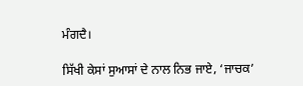ਮੰਗਦੈ।

ਸਿੱਖੀ ਕੇਸਾਂ ਸੁਆਸਾਂ ਦੇ ਨਾਲ ਨਿਭ ਜਾਏ, ‘ਜਾਚਕ’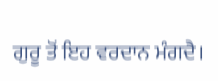ਗੁਰੂ ਤੋਂ ਇਹ ਵਰਦਾਨ ਮੰਗਦੈ।